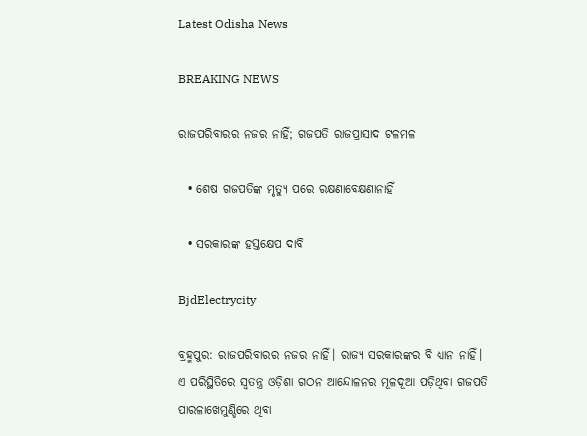Latest Odisha News

BREAKING NEWS

ରାଜପରିବାରର ନଜର ନାହିଁ; ଗଜପତି ରାଜପ୍ରାସାଦ ଟଳମଳ

  • ଶେଷ ଗଜପତିଙ୍କ ମୃତ୍ୟୁ ପରେ ରକ୍ଷଣାବେକ୍ଷଣାନାହିଁ

  • ସରକାରଙ୍କ ହସ୍ତକ୍ଷେପ ଦାବି

BjdElectrycity

ବ୍ରହ୍ମପୁର: ରାଜପରିବାରର ନଜର ନାହିଁ। ରାଜ୍ୟ ସରକାରଙ୍କର ବି ଧ୍ୟାନ ନାହିଁ। ଏ ପରିସ୍ଥିତିରେ ସ୍ଵତନ୍ତ୍ର ଓଡ଼ିଶା ଗଠନ ଆନ୍ଦୋଳନର ମୂଳଦୂଆ ପଡ଼ିଥିବା ଗଜପତି ପାରଳାଖେମୁଣ୍ଡିରେ ଥିବା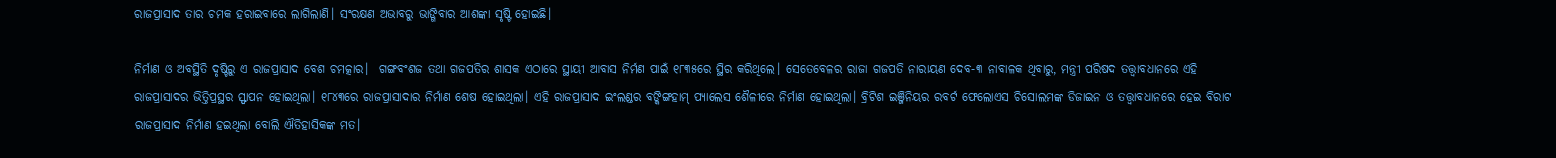ରାଜପ୍ରାସାଦ ତାର ଚମକ ହରାଇବାରେ ଲାଗିଲାଣି। ସଂରକ୍ଷଣ ଅଭାବରୁ ଭାଙ୍ଗିବାର ଆଶଙ୍କା ସୃଷ୍ଟି ହୋଇଛି।

ନିର୍ମାଣ ଓ ଅବସ୍ଥିତି ଦୃଷ୍ଟିରୁ ଏ ରାଜପ୍ରାସାଦ ବେଶ ଚମତ୍କାର।  ଗଙ୍ଗବଂଶଜ ତଥା ଗଜପତିର ଶାସକ ଏଠାରେ ସ୍ଥାୟୀ ଆବାସ ନିର୍ମଣ ପାଇଁ ୧୮୩୫ରେ ସ୍ଥିର କରିଥିଲେ। ସେତେବେଳର ରାଜା ଗଜପତି ନାରାୟଣ ଦେବ-୩ ନାବାଳକ ଥିବାରୁ, ମନ୍ତ୍ରୀ ପରିଷଦ ତତ୍ତ୍ଵାବଧାନରେ ଏହି ରାଜପ୍ରାସାଦର ଭିତ୍ତିପ୍ରସ୍ଥର ସ୍ଫାପନ ହୋଇଥିଲା। ୧୮୪୩ରେ ରାଜପ୍ରାସାଦାର ନିର୍ମାଣ ଶେଷ ହୋଇଥିଲା। ଏହି ରାଜପ୍ରାସାଦ ଇଂଲଣ୍ଡର ବଙ୍କିଙ୍ଗହାମ୍ ପ୍ୟାଲେସ ଶୈଳୀରେ ନିର୍ମାଣ ହୋଇଥିଲା। ବ୍ରିଟିଶ ଇଞ୍ଜିନିୟର ରବର୍ଟ ଫେଲୋଏସ ଚିସୋଲମଙ୍କ ଡିଜାଇନ ଓ ତତ୍ତ୍ଵାବଧାନରେ ହେଇ ବିରାଟ ରାଜପ୍ରାସାଦ ନିର୍ମାଣ ହଇଥିଲା ବୋଲି ଐତିହାସିକଙ୍କ ମତ।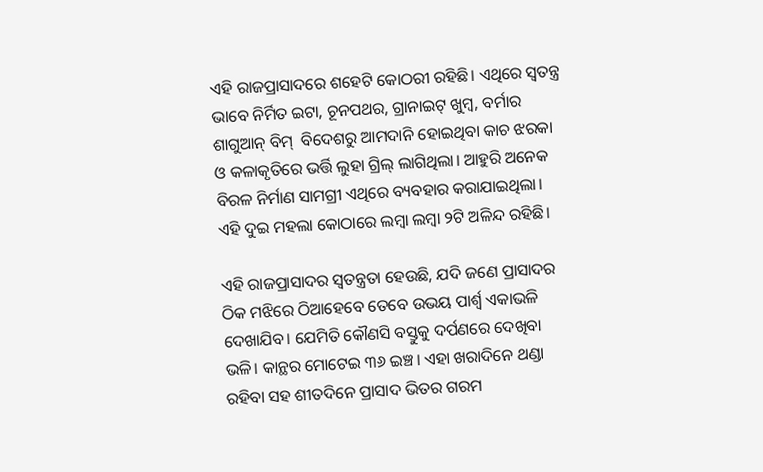ଏହି ରାଜପ୍ରାସାଦରେ ଶହେଟି କୋଠରୀ ରହିଛି। ଏଥିରେ ସ୍ଵତନ୍ତ୍ର ଭାବେ ନିର୍ମିତ ଇଟା, ଚୂନପଥର, ଗ୍ରାନାଇଟ୍ ଖୁମ୍ବ, ବର୍ମାର ଶାଗୁଆନ୍ ବିମ୍  ବିଦେଶରୁ ଆମଦାନି ହୋଇଥିବା କାଚ ଝରକା ଓ କଳାକୃତିରେ ଭର୍ତ୍ତି ଲୁହା ଗ୍ରିଲ୍ ଲାଗିଥିଲା। ଆହୁରି ଅନେକ ବିରଳ ନିର୍ମାଣ ସାମଗ୍ରୀ ଏଥିରେ ବ୍ୟବହାର କରାଯାଇଥିଲା। ଏହି ଦୁଇ ମହଲା କୋଠାରେ ଲମ୍ବା ଲମ୍ବା ୨ଟି ଅଳିନ୍ଦ ରହିଛି।

ଏହି ରାଜପ୍ରାସାଦର ସ୍ଵତନ୍ତ୍ରତା ହେଉଛି, ଯଦି ଜଣେ ପ୍ରାସାଦର ଠିକ ମଝିରେ ଠିଆହେବେ ତେବେ ଉଭୟ ପାର୍ଶ୍ଵ ଏକାଭଳି ଦେଖାଯିବ। ଯେମିତି କୌଣସି ବସ୍ତୁକୁ ଦର୍ପଣରେ ଦେଖିବା ଭଳି। କାନ୍ଥର ମୋଟେଇ ୩୬ ଇଞ୍ଚ। ଏହା ଖରାଦିନେ ଥଣ୍ଡା ରହିବା ସହ ଶୀତଦିନେ ପ୍ରାସାଦ ଭିତର ଗରମ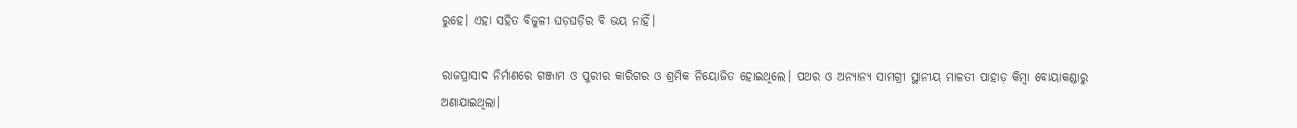ରୁହେ। ଏହା ସହିତ ବିଜୁଳୀ ଘଡ଼ଘଡ଼ିର ବି ଭୟ ନାହିଁ।

ରାଜପ୍ରାସାଦ ନିର୍ମାଣରେ ଗଞ୍ଜାମ ଓ ପୁରୀର କାରିଗର ଓ ଶ୍ରମିକ ନିୟୋଜିତ ହୋଇଥିଲେ। ପଥର ଓ ଅନ୍ୟାନ୍ୟ ସାମଗ୍ରୀ ସ୍ଥାନୀୟ ମାଳତୀ ପାହାଡ଼ କିମ୍ବା ବୋୟାକଣ୍ଡାରୁ ଅଣାଯାଇଥିଲା।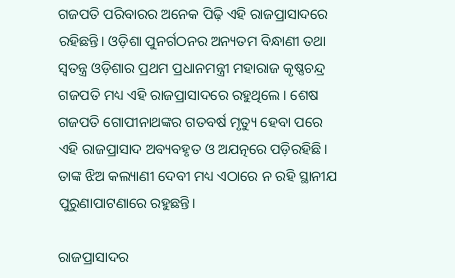ଗଜପତି ପରିବାରର ଅନେକ ପିଢ଼ି ଏହି ରାଜପ୍ରାସାଦରେ ରହିଛନ୍ତି। ଓଡ଼ିଶା ପୁନର୍ଗଠନର ଅନ୍ୟତମ ବିନ୍ଧାଣୀ ତଥା ସ୍ଵତନ୍ତ୍ର ଓଡ଼ିଶାର ପ୍ରଥମ ପ୍ରଧାନମନ୍ତ୍ରୀ ମହାରାଜ କୃଷ୍ଣଚନ୍ଦ୍ର ଗଜପତି ମଧ୍ୟ ଏହି ରାଜପ୍ରାସାଦରେ ରହୁଥିଲେ। ଶେଷ ଗଜପତି ଗୋପୀନାଥଙ୍କର ଗତବର୍ଷ ମୃତ୍ୟୁ ହେବା ପରେ ଏହି ରାଜପ୍ରାସାଦ ଅବ୍ୟବହୃତ ଓ ଅଯତ୍ନରେ ପଡ଼ିରହିଛି। ତାଙ୍କ ଝିଅ କଲ୍ୟାଣୀ ଦେବୀ ମଧ୍ୟ ଏଠାରେ ନ ରହି ସ୍ଥାନୀଯ ପୁରୁଣାପାଟଣାରେ ରହୁଛନ୍ତି।

ରାଜପ୍ରାସାଦର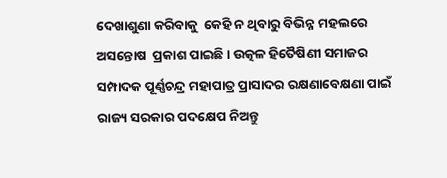ଦେଖାଶୁଣା କରିବାକୁ  କେହି ନ ଥିବାରୁ ବିଭିନ୍ନ ମହଲରେ ଅସନ୍ତୋଷ  ପ୍ରକାଶ ପାଇଛି। ଉତ୍କଳ ହିତୈଷିଣୀ ସମାଜର ସମ୍ପାଦକ ପୂର୍ଣ୍ଣଚନ୍ଦ୍ର ମହାପାତ୍ର ପ୍ରାସାଦର ରକ୍ଷଣାବେକ୍ଷଣା ପାଇଁ ରାଜ୍ୟ ସରକାର ପଦକ୍ଷେପ ନିଅନ୍ତୁ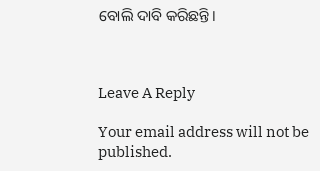ବୋଲି ଦାବି କରିଛନ୍ତି।



Leave A Reply

Your email address will not be published.